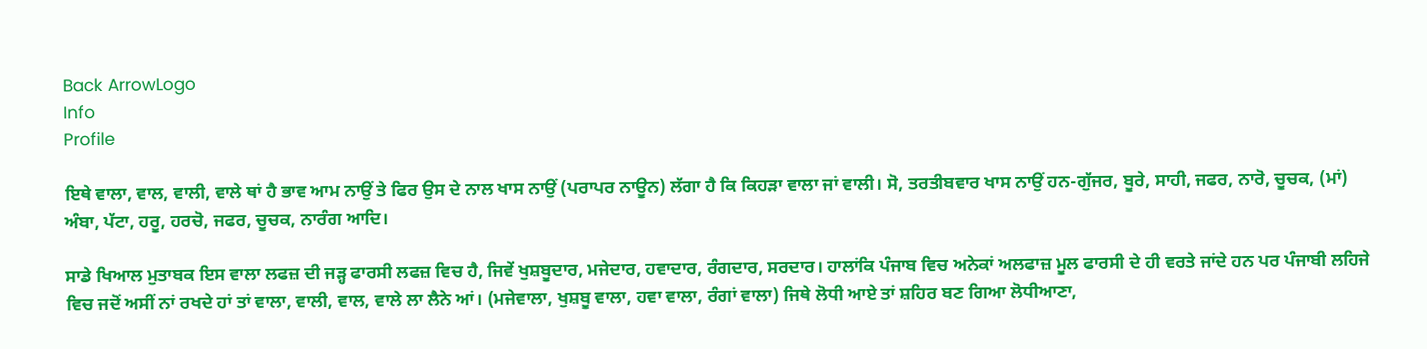Back ArrowLogo
Info
Profile

ਇਥੇ ਵਾਲਾ, ਵਾਲ, ਵਾਲੀ, ਵਾਲੇ ਥਾਂ ਹੈ ਭਾਵ ਆਮ ਨਾਉਂ ਤੇ ਫਿਰ ਉਸ ਦੇ ਨਾਲ ਖਾਸ ਨਾਉਂ (ਪਰਾਪਰ ਨਾਊਨ) ਲੱਗਾ ਹੈ ਕਿ ਕਿਹੜਾ ਵਾਲਾ ਜਾਂ ਵਾਲੀ। ਸੋ, ਤਰਤੀਬਵਾਰ ਖਾਸ ਨਾਉਂ ਹਨ-ਗੁੱਜਰ, ਬੂਰੇ, ਸਾਹੀ, ਜਫਰ, ਨਾਰੋ, ਚੂਚਕ, (ਮਾਂ) ਅੰਬਾ, ਪੱਟਾ, ਹਰੂ, ਹਰਚੋ, ਜਫਰ, ਚੂਚਕ, ਨਾਰੰਗ ਆਦਿ।

ਸਾਡੇ ਖਿਆਲ ਮੁਤਾਬਕ ਇਸ ਵਾਲਾ ਲਫਜ਼ ਦੀ ਜੜ੍ਹ ਫਾਰਸੀ ਲਫਜ਼ ਵਿਚ ਹੈ, ਜਿਵੇਂ ਖੁਸ਼ਬੂਦਾਰ, ਮਜੇਦਾਰ, ਹਵਾਦਾਰ, ਰੰਗਦਾਰ, ਸਰਦਾਰ। ਹਾਲਾਂਕਿ ਪੰਜਾਬ ਵਿਚ ਅਨੇਕਾਂ ਅਲਫਾਜ਼ ਮੂਲ ਫਾਰਸੀ ਦੇ ਹੀ ਵਰਤੇ ਜਾਂਦੇ ਹਨ ਪਰ ਪੰਜਾਬੀ ਲਹਿਜੇ ਵਿਚ ਜਦੋਂ ਅਸੀਂ ਨਾਂ ਰਖਦੇ ਹਾਂ ਤਾਂ ਵਾਲਾ, ਵਾਲੀ, ਵਾਲ, ਵਾਲੇ ਲਾ ਲੈਨੇ ਆਂ। (ਮਜੇਵਾਲਾ, ਖੁਸ਼ਬੂ ਵਾਲਾ, ਹਵਾ ਵਾਲਾ, ਰੰਗਾਂ ਵਾਲਾ) ਜਿਥੇ ਲੋਧੀ ਆਏ ਤਾਂ ਸ਼ਹਿਰ ਬਣ ਗਿਆ ਲੋਧੀਆਣਾ,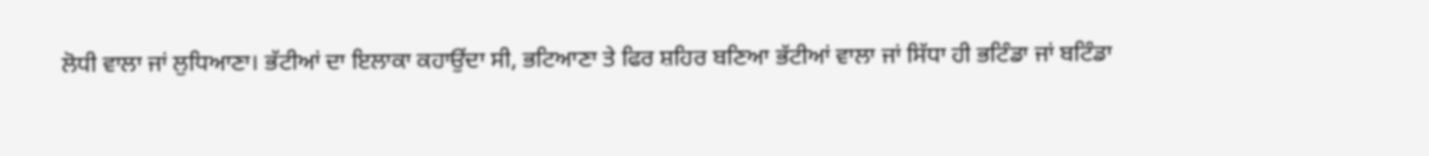ਲੋਧੀ ਵਾਲਾ ਜਾਂ ਲੁਧਿਆਣਾ। ਭੱਟੀਆਂ ਦਾ ਇਲਾਕਾ ਕਹਾਉਂਦਾ ਸੀ, ਭਟਿਆਣਾ ਤੇ ਫਿਰ ਸ਼ਹਿਰ ਬਣਿਆ ਭੱਟੀਆਂ ਵਾਲਾ ਜਾਂ ਸਿੱਧਾ ਹੀ ਭਟਿੰਡਾ ਜਾਂ ਬਟਿੰਡਾ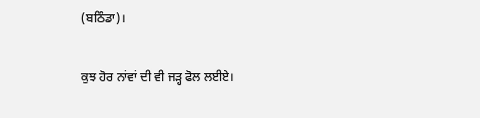(ਬਠਿੰਡਾ)।

ਕੁਝ ਹੋਰ ਨਾਂਵਾਂ ਦੀ ਵੀ ਜੜ੍ਹ ਫੋਲ ਲਈਏ।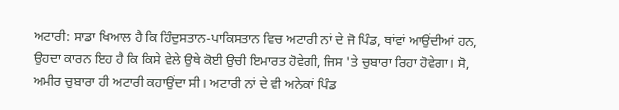ਅਟਾਰੀ: ਸਾਡਾ ਖਿਆਲ ਹੈ ਕਿ ਹਿੰਦੁਸਤਾਨ-ਪਾਕਿਸਤਾਨ ਵਿਚ ਅਟਾਰੀ ਨਾਂ ਦੇ ਜੋ ਪਿੰਡ, ਥਾਂਵਾਂ ਆਉਂਦੀਆਂ ਹਨ, ਉਹਦਾ ਕਾਰਨ ਇਹ ਹੈ ਕਿ ਕਿਸੇ ਵੇਲੇ ਉਥੇ ਕੋਈ ਉਚੀ ਇਮਾਰਤ ਹੋਵੇਗੀ, ਜਿਸ 'ਤੇ ਚੁਬਾਰਾ ਰਿਹਾ ਹੋਵੇਗਾ। ਸੋ, ਅਮੀਰ ਚੁਬਾਰਾ ਹੀ ਅਟਾਰੀ ਕਹਾਉਂਦਾ ਸੀ। ਅਟਾਰੀ ਨਾਂ ਦੇ ਵੀ ਅਨੇਕਾਂ ਪਿੰਡ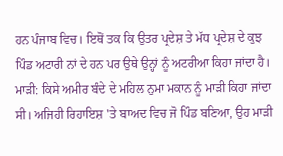ਹਨ ਪੰਜਾਬ ਵਿਚ। ਇਥੋਂ ਤਕ ਕਿ ਉਤਰ ਪ੍ਰਦੇਸ਼ ਤੇ ਮੱਧ ਪ੍ਰਦੇਸ਼ ਦੇ ਕੁਝ ਪਿੰਡ ਅਟਾਰੀ ਨਾਂ ਦੇ ਹਨ ਪਰ ਉਥੇ ਉਨ੍ਹਾਂ ਨੂੰ ਅਟਰੀਆ ਕਿਹਾ ਜਾਂਦਾ ਹੈ। ਮਾੜੀ: ਕਿਸੇ ਅਮੀਰ ਬੰਦੇ ਦੇ ਮਹਿਲ ਨੁਮਾ ਮਕਾਨ ਨੂੰ ਮਾੜੀ ਕਿਹਾ ਜਾਂਦਾ ਸੀ। ਅਜਿਹੀ ਰਿਹਾਇਸ਼ 'ਤੇ ਬਾਅਦ ਵਿਚ ਜੋ ਪਿੰਡ ਬਣਿਆ, ਉਹ ਮਾੜੀ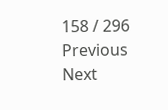158 / 296
Previous
Next